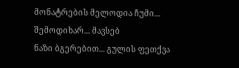მონატრების მელოდია ჩუმი... შემოდიხარ... მავსებ
ნაზი ბგერებით... გულის ფეთქვა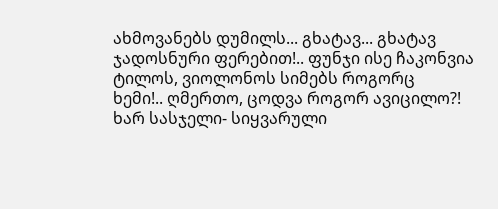ახმოვანებს დუმილს... გხატავ... გხატავ
ჯადოსნური ფერებით!.. ფუნჯი ისე ჩაკონვია ტილოს, ვიოლონოს სიმებს როგორც
ხემი!.. ღმერთო, ცოდვა როგორ ავიცილო?! ხარ სასჯელი- სიყვარული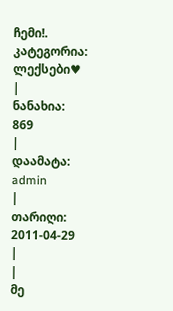ჩემი!.
კატეგორია:
ლექსები♥
|
ნანახია:
869
|
დაამატა:
admin
|
თარიღი:
2011-04-29
|
|
მე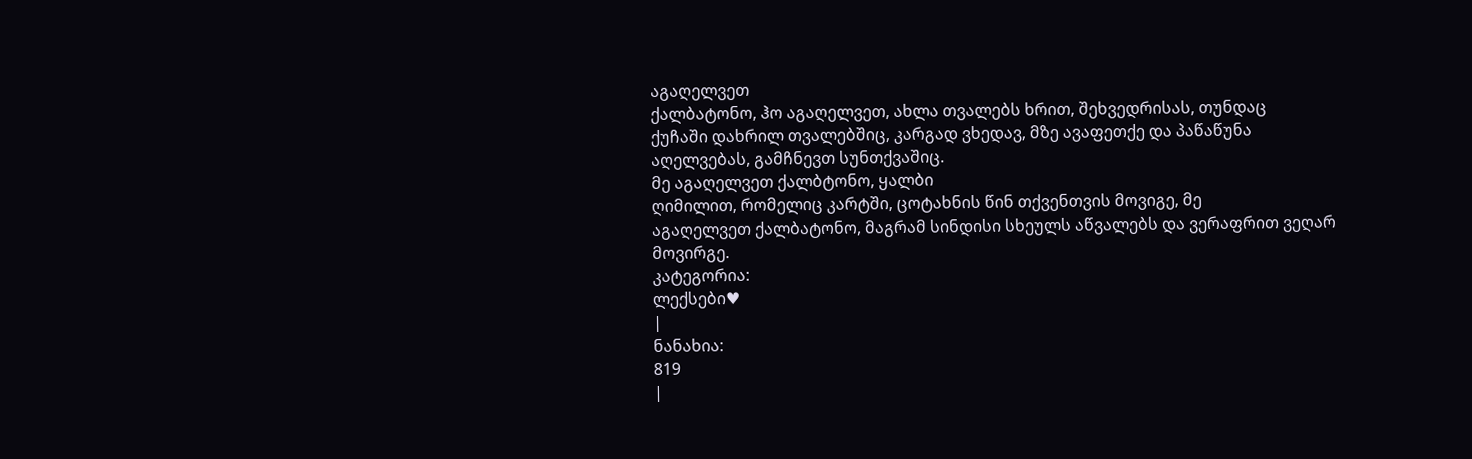აგაღელვეთ
ქალბატონო, ჰო აგაღელვეთ, ახლა თვალებს ხრით, შეხვედრისას, თუნდაც
ქუჩაში დახრილ თვალებშიც, კარგად ვხედავ, მზე ავაფეთქე და პაწაწუნა
აღელვებას, გამჩნევთ სუნთქვაშიც.
მე აგაღელვეთ ქალბტონო, ყალბი
ღიმილით, რომელიც კარტში, ცოტახნის წინ თქვენთვის მოვიგე, მე
აგაღელვეთ ქალბატონო, მაგრამ სინდისი სხეულს აწვალებს და ვერაფრით ვეღარ
მოვირგე.
კატეგორია:
ლექსები♥
|
ნანახია:
819
|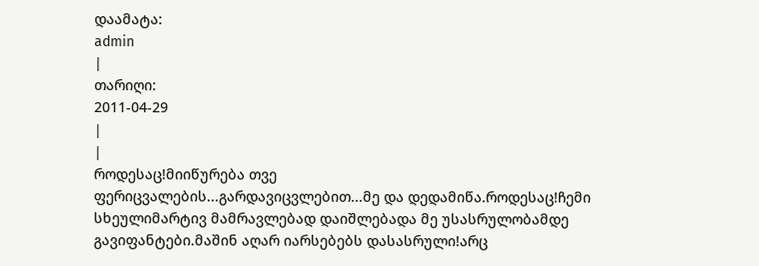დაამატა:
admin
|
თარიღი:
2011-04-29
|
|
როდესაც!მიიწურება თვე
ფერიცვალების...გარდავიცვლებით...მე და დედამიწა.როდესაც!ჩემი
სხეულიმარტივ მამრავლებად დაიშლებადა მე უსასრულობამდე
გავიფანტები.მაშინ აღარ იარსებებს დასასრული!არც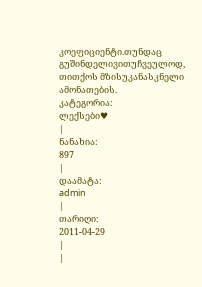კოეფიციენტი.თუნდაც
გუშინდელივითუჩვეულოდ, თითქოს მზისუკანასკნელი ამონათების.
კატეგორია:
ლექსები♥
|
ნანახია:
897
|
დაამატა:
admin
|
თარიღი:
2011-04-29
|
|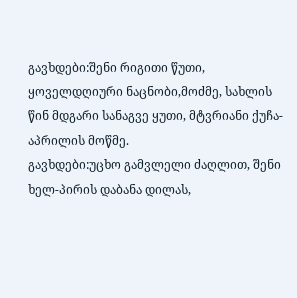გავხდები:შენი რიგითი წუთი, ყოველდღიური ნაცნობი,მოძმე, სახლის წინ მდგარი სანაგვე ყუთი, მტვრიანი ქუჩა-აპრილის მოწმე.
გავხდები:უცხო გამვლელი ძაღლით, შენი ხელ-პირის დაბანა დილას,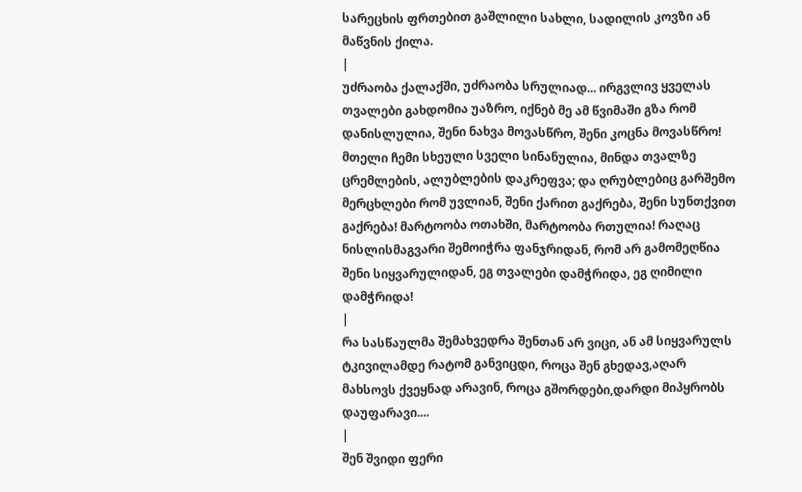სარეცხის ფრთებით გაშლილი სახლი, სადილის კოვზი ან მაწვნის ქილა.
|
უძრაობა ქალაქში, უძრაობა სრულიად... ირგვლივ ყველას თვალები გახდომია უაზრო, იქნებ მე ამ წვიმაში გზა რომ დანისლულია, შენი ნახვა მოვასწრო, შენი კოცნა მოვასწრო! მთელი ჩემი სხეული სველი სინანულია, მინდა თვალზე ცრემლების, ალუბლების დაკრეფვა; და ღრუბლებიც გარშემო მერცხლები რომ უვლიან, შენი ქარით გაქრება, შენი სუნთქვით გაქრება! მარტოობა ოთახში, მარტოობა რთულია! რაღაც ნისლისმაგვარი შემოიჭრა ფანჯრიდან, რომ არ გამომეღწია შენი სიყვარულიდან, ეგ თვალები დამჭრიდა, ეგ ღიმილი დამჭრიდა!
|
რა სასწაულმა შემახვედრა შენთან არ ვიცი, ან ამ სიყვარულს ტკივილამდე რატომ განვიცდი, როცა შენ გხედავ,აღარ მახსოვს ქვეყნად არავინ, როცა გშორდები,დარდი მიპყრობს დაუფარავი....
|
შენ შვიდი ფერი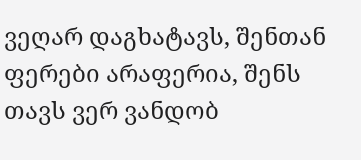ვეღარ დაგხატავს, შენთან ფერები არაფერია, შენს თავს ვერ ვანდობ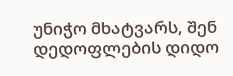უნიჭო მხატვარს, შენ დედოფლების დიდო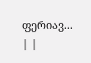ფერიავ...
| |